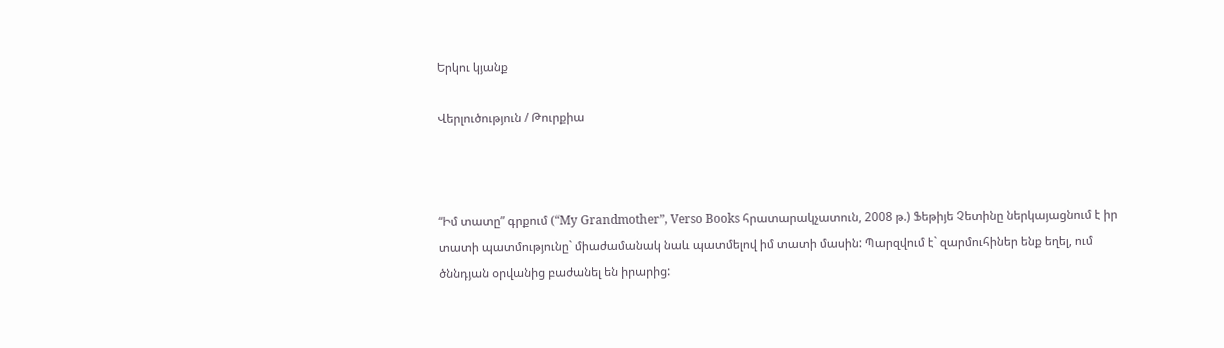Երկու կյանք

Վերլուծություն / Թուրքիա



“Իմ տատը” գրքում (“My Grandmother”, Verso Books հրատարակչատուն, 2008 թ.) Ֆեթիյե Չետինը ներկայացնում է իր տատի պատմությունը` միաժամանակ նաև պատմելով իմ տատի մասին: Պարզվում է` զարմուհիներ ենք եղել, ում ծննդյան օրվանից բաժանել են իրարից: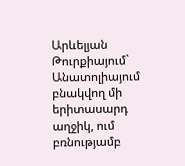Արևելյան Թուրքիայում` Անատոլիայում բնակվող մի երիտասարդ աղջիկ, ում բռնությամբ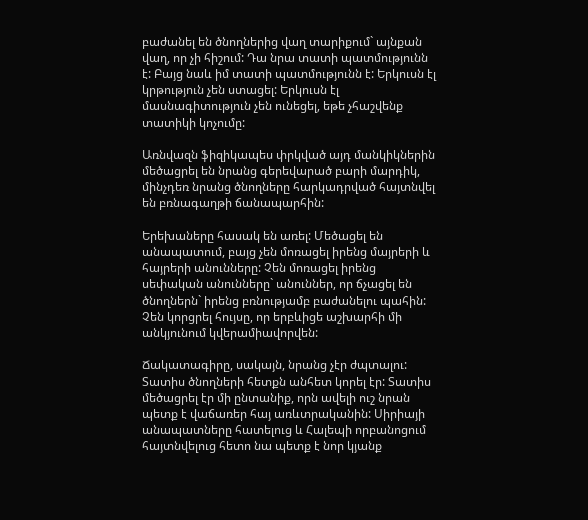բաժանել են ծնողներից վաղ տարիքում` այնքան վաղ, որ չի հիշում: Դա նրա տատի պատմությունն է: Բայց նաև իմ տատի պատմությունն է: Երկուսն էլ կրթություն չեն ստացել: Երկուսն էլ մասնագիտություն չեն ունեցել, եթե չհաշվենք տատիկի կոչումը:

Առնվազն ֆիզիկապես փրկված այդ մանկիկներին մեծացրել են նրանց գերեվարած բարի մարդիկ, մինչդեռ նրանց ծնողները հարկադրված հայտնվել են բռնագաղթի ճանապարհին:

Երեխաները հասակ են առել: Մեծացել են անապատում, բայց չեն մոռացել իրենց մայրերի և հայրերի անունները: Չեն մոռացել իրենց սեփական անունները` անուններ, որ ճչացել են ծնողներն` իրենց բռնությամբ բաժանելու պահին: Չեն կորցրել հույսը, որ երբևիցե աշխարհի մի անկյունում կվերամիավորվեն:

Ճակատագիրը, սակայն, նրանց չէր ժպտալու: Տատիս ծնողների հետքն անհետ կորել էր: Տատիս մեծացրել էր մի ընտանիք, որն ավելի ուշ նրան պետք է վաճառեր հայ առևտրականին: Սիրիայի անապատները հատելուց և Հալեպի որբանոցում հայտնվելուց հետո նա պետք է նոր կյանք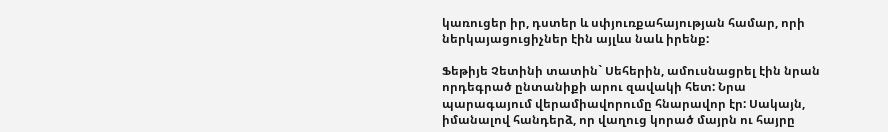կառուցեր իր, դստեր և սփյուռքահայության համար, որի ներկայացուցիչներ էին այլևս նաև իրենք:

Ֆեթիյե Չետինի տատին` Սեհերին, ամուսնացրել էին նրան որդեգրած ընտանիքի արու զավակի հետ: Նրա պարագայում վերամիավորումը հնարավոր էր: Սակայն, իմանալով հանդերձ, որ վաղուց կորած մայրն ու հայրը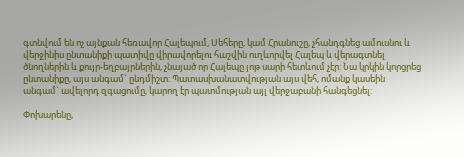գտնվում են ոչ այնքան հեռավոր Հալեպում, Սեհերը, կամ Հրանուշը, չհանդգնեց ամուսնու և վերջինիս ընտանիքի պատիվը վիրավորելու հաշվին ուղևորվել Հալեպ և վերագտնել ծնողներին և քույր-եղբայրներին, չնայած որ Հալեպը յոթ սարի հետևում չէր: Նա կրկին կորցրեց ընտանիքը, այս անգամ` ընդմիշտ: Պատասխանատվության այս վեհ, ոմանք կասեին անգամ` ավելորդ զգացումը, կարող էր պատմության այլ վերջաբանի հանգեցնել:

Փոխարենը,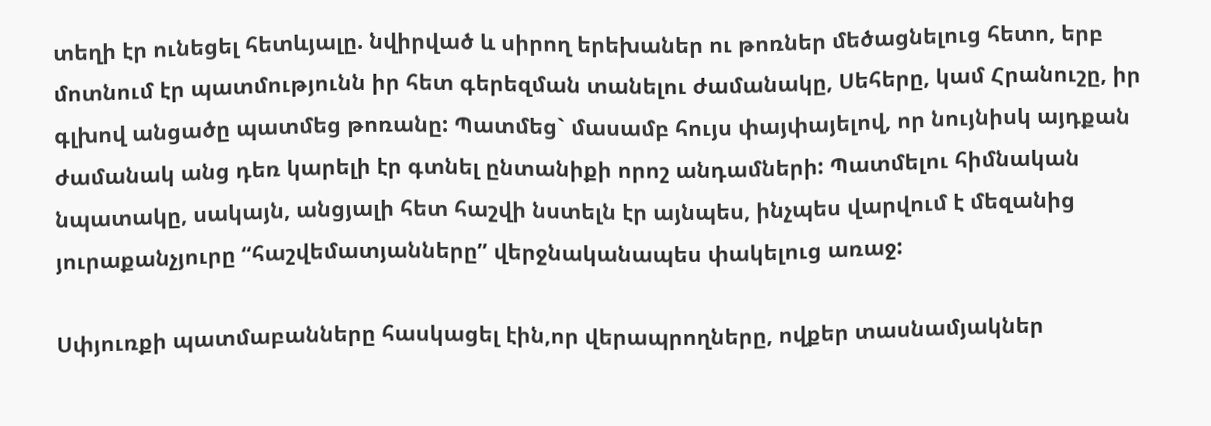տեղի էր ունեցել հետևյալը. նվիրված և սիրող երեխաներ ու թոռներ մեծացնելուց հետո, երբ մոտնում էր պատմությունն իր հետ գերեզման տանելու ժամանակը, Սեհերը, կամ Հրանուշը, իր գլխով անցածը պատմեց թոռանը: Պատմեց` մասամբ հույս փայփայելով, որ նույնիսկ այդքան ժամանակ անց դեռ կարելի էր գտնել ընտանիքի որոշ անդամների: Պատմելու հիմնական նպատակը, սակայն, անցյալի հետ հաշվի նստելն էր այնպես, ինչպես վարվում է մեզանից յուրաքանչյուրը “հաշվեմատյանները” վերջնականապես փակելուց առաջ:

Սփյուռքի պատմաբանները հասկացել էին,որ վերապրողները, ովքեր տասնամյակներ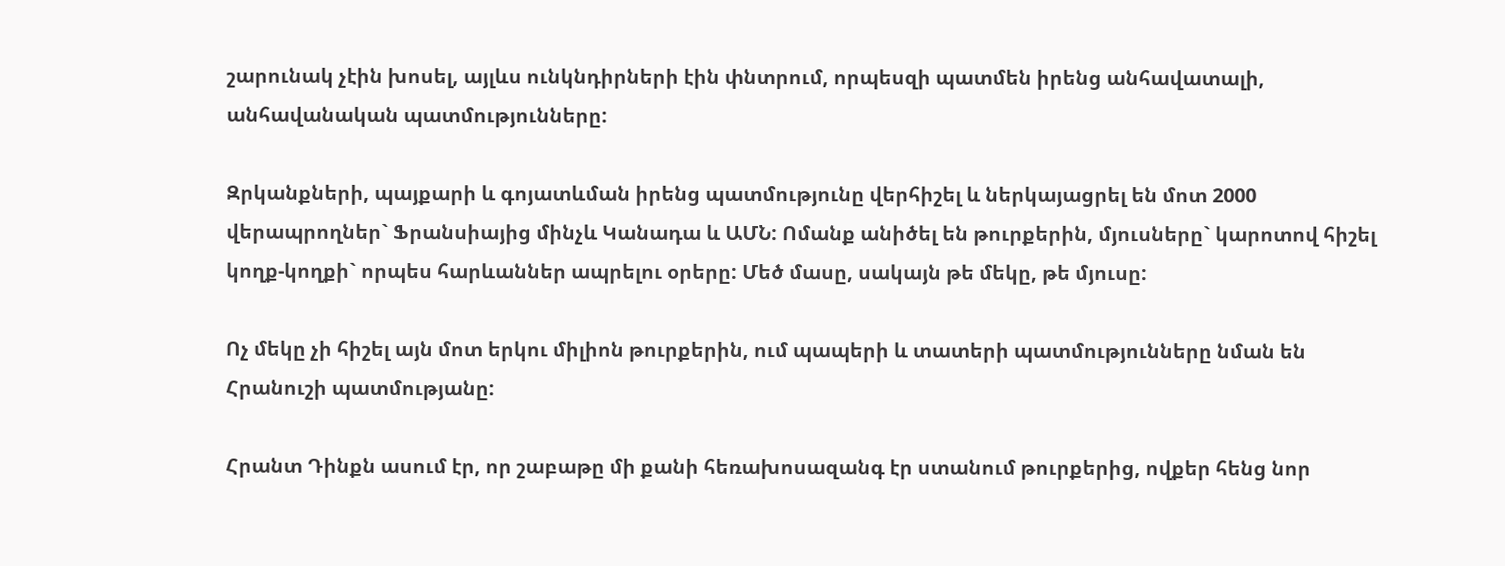շարունակ չէին խոսել, այլևս ունկնդիրների էին փնտրում, որպեսզի պատմեն իրենց անհավատալի, անհավանական պատմությունները:

Զրկանքների, պայքարի և գոյատևման իրենց պատմությունը վերհիշել և ներկայացրել են մոտ 2000 վերապրողներ` Ֆրանսիայից մինչև Կանադա և ԱՄՆ: Ոմանք անիծել են թուրքերին, մյուսները` կարոտով հիշել կողք-կողքի` որպես հարևաններ ապրելու օրերը: Մեծ մասը, սակայն թե մեկը, թե մյուսը:

Ոչ մեկը չի հիշել այն մոտ երկու միլիոն թուրքերին, ում պապերի և տատերի պատմությունները նման են Հրանուշի պատմությանը:

Հրանտ Դինքն ասում էր, որ շաբաթը մի քանի հեռախոսազանգ էր ստանում թուրքերից, ովքեր հենց նոր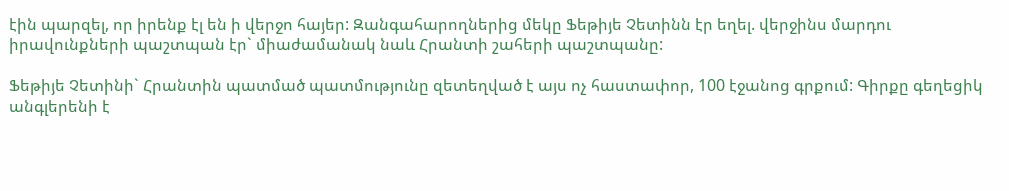էին պարզել, որ իրենք էլ են ի վերջո հայեր: Զանգահարողներից մեկը Ֆեթիյե Չետինն էր եղել. վերջինս մարդու իրավունքների պաշտպան էր` միաժամանակ նաև Հրանտի շահերի պաշտպանը:

Ֆեթիյե Չետինի` Հրանտին պատմած պատմությունը զետեղված է այս ոչ հաստափոր, 100 էջանոց գրքում: Գիրքը գեղեցիկ անգլերենի է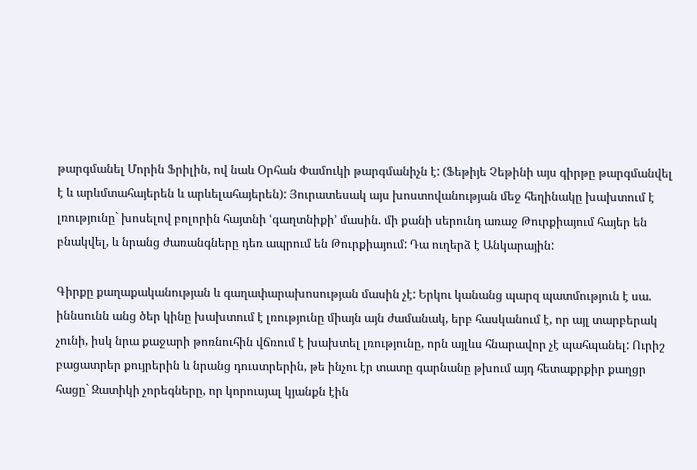թարգմանել Մորին Ֆրիլին, ով նաև Օրհան Փամուկի թարգմանիչն է: (Ֆեթիյե Չեթինի այս գիրթը թարգմանվել է և արևմտահայերեն և արևելահայերեն): Յուրատեսակ այս խոստովանության մեջ հեղինակը խախտում է լռությունը` խոսելով բոլորին հայտնի ՙգաղտնիքի՚ մասին. մի քանի սերունդ առաջ Թուրքիայում հայեր են բնակվել, և նրանց ժառանգները դեռ ապրում են Թուրքիայում: Դա ուղերձ է Անկարային:

Գիրքը քաղաքականության և գաղափարախոսության մասին չէ: Երկու կանանց պարզ պատմություն է սա. իննսունն անց ծեր կինը խախտում է լռությունը միայն այն ժամանակ, երբ հասկանում է, որ այլ տարբերակ չունի, իսկ նրա քաջարի թոռնուհին վճռում է խախտել լռությունը, որն այլևս հնարավոր չէ պահպանել: Ուրիշ բացատրեր քույրերին և նրանց դուստրերին, թե ինչու էր տատը գարնանը թխում այդ հետաքրքիր քաղցր հացը` Զատիկի չորեգները, որ կորուսյալ կյանքն էին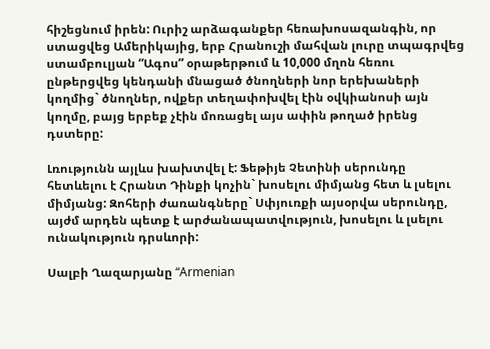հիշեցնում իրեն: Ուրիշ արձագանքեր հեռախոսազանգին, որ ստացվեց Ամերիկայից, երբ Հրանուշի մահվան լուրը տպագրվեց ստամբուլյան “Ագոս” օրաթերթում և 10,000 մղոն հեռու ընթերցվեց կենդանի մնացած ծնողների նոր երեխաների կողմից` ծնողներ, ովքեր տեղափոխվել էին օվկիանոսի այն կողմը, բայց երբեք չէին մոռացել այս ափին թողած իրենց դստերը:

Լռությունն այլևս խախտվել է: Ֆեթիյե Չետինի սերունդը հետևելու է Հրանտ Դինքի կոչին` խոսելու միմյանց հետ և լսելու միմյանց: Զոհերի ժառանգները` Սփյուռքի այսօրվա սերունդը, այժմ արդեն պետք է արժանապատվություն, խոսելու և լսելու ունակություն դրսևորի:

Սալբի Ղազարյանը “Armenian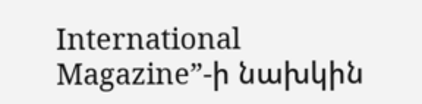International Magazine”-ի նախկին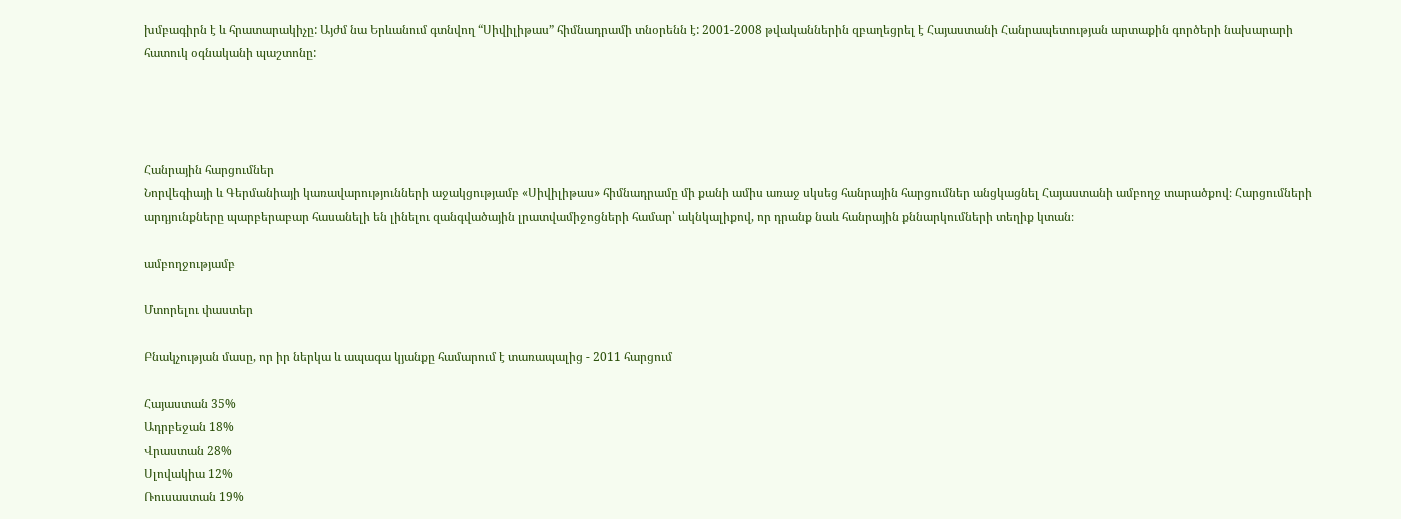խմբագիրն է և հրատարակիչը: Այժմ նա Երևանում գտնվող “Սիվիլիթաս” հիմնադրամի տնօրենն է: 2001-2008 թվականներին զբաղեցրել է Հայաստանի Հանրապետության արտաքին գործերի նախարարի հատուկ օգնականի պաշտոնը:




Հանրային հարցումներ
Նորվեգիայի և Գերմանիայի կառավարությունների աջակցությամբ «Սիվիլիթաս» հիմնադրամը մի քանի ամիս առաջ սկսեց հանրային հարցումներ անցկացնել Հայաստանի ամբողջ տարածքով։ Հարցումների արդյունքները պարբերաբար հասանելի են լինելու զանգվածային լրատվամիջոցների համար՝ ակնկալիքով, որ դրանք նաև հանրային քննարկումների տեղիք կտան։

ամբողջությամբ

Մտորելու փաստեր

Բնակչության մասը, որ իր ներկա և ապագա կյանքը համարում է տառապալից - 2011 հարցում

Հայաստան 35%
Ադրբեջան 18%
Վրաստան 28%
Սլովակիա 12%
Ռուսաստան 19%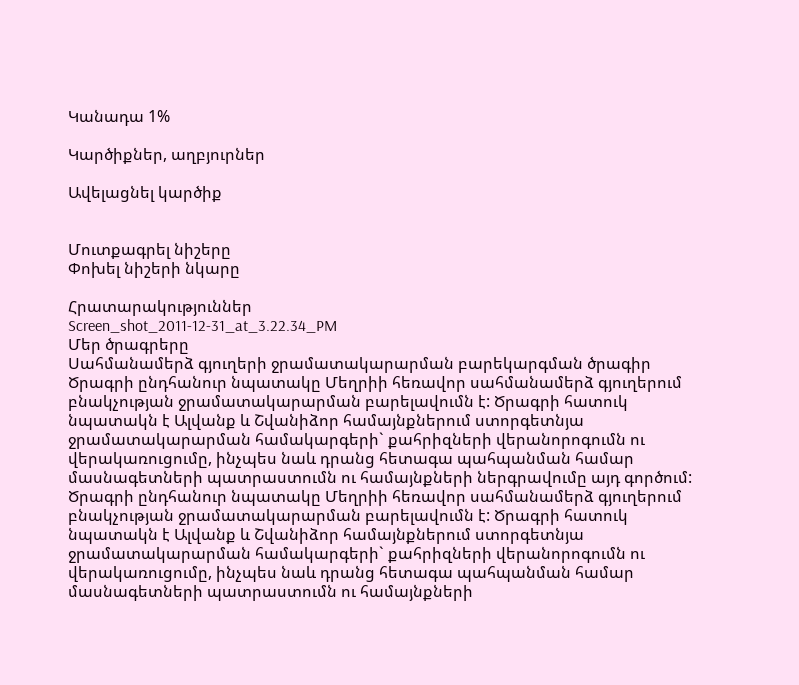Կանադա 1%

Կարծիքներ, աղբյուրներ

Ավելացնել կարծիք


Մուտքագրել նիշերը
Փոխել նիշերի նկարը

Հրատարակություններ
Screen_shot_2011-12-31_at_3.22.34_PM
Մեր ծրագրերը
Սահմանամերձ գյուղերի ջրամատակարարման բարեկարգման ծրագիր
Ծրագրի ընդհանուր նպատակը Մեղրիի հեռավոր սահմանամերձ գյուղերում բնակչության ջրամատակարարման բարելավումն է: Ծրագրի հատուկ նպատակն է Ալվանք և Շվանիձոր համայնքներում ստորգետնյա ջրամատակարարման համակարգերի` քահրիզների վերանորոգումն ու վերակառուցումը, ինչպես նաև դրանց հետագա պահպանման համար մասնագետների պատրաստումն ու համայնքների ներգրավումը այդ գործում:
Ծրագրի ընդհանուր նպատակը Մեղրիի հեռավոր սահմանամերձ գյուղերում բնակչության ջրամատակարարման բարելավումն է: Ծրագրի հատուկ նպատակն է Ալվանք և Շվանիձոր համայնքներում ստորգետնյա ջրամատակարարման համակարգերի` քահրիզների վերանորոգումն ու վերակառուցումը, ինչպես նաև դրանց հետագա պահպանման համար մասնագետների պատրաստումն ու համայնքների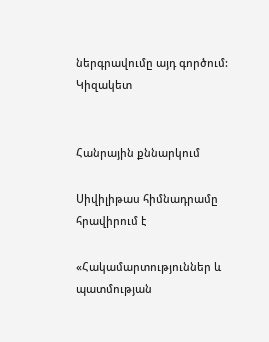ներգրավումը այդ գործում:
Կիզակետ


Հանրային քննարկում

Սիվիլիթաս հիմնադրամը հրավիրում է

«Հակամարտություններ և պատմության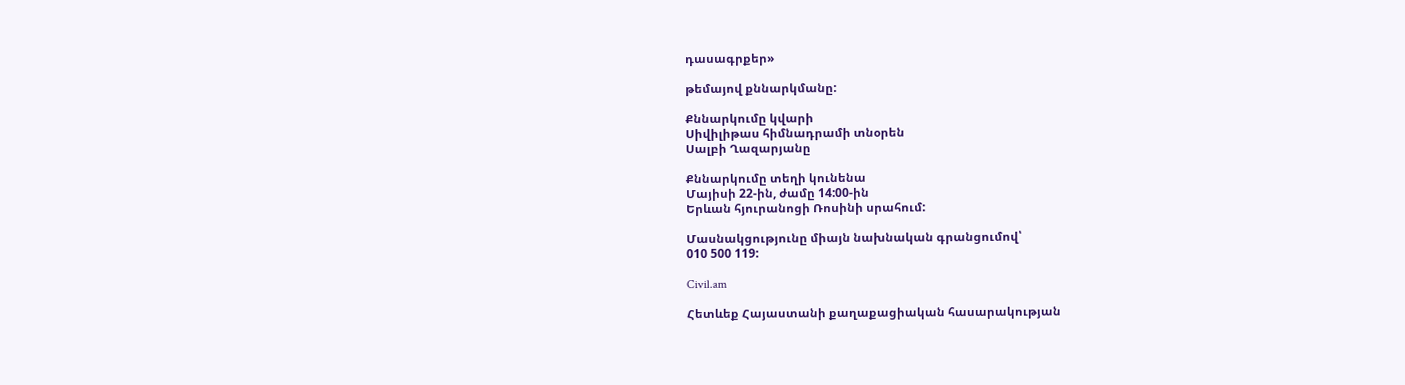դասագրքեր»

թեմայով քննարկմանը:

Քննարկումը կվարի
Սիվիլիթաս հիմնադրամի տնօրեն
Սալբի Ղազարյանը

Քննարկումը տեղի կունենա
Մայիսի 22-ին, ժամը 14:00-ին
Երևան հյուրանոցի Ռոսինի սրահում:

Մասնակցությունը միայն նախնական գրանցումով՝
010 500 119:

Civil.am

Հետևեք Հայաստանի քաղաքացիական հասարակության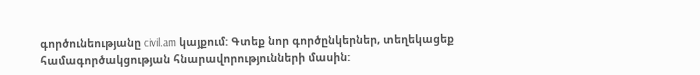գործունեությանը civil.am կայքում: Գտեք նոր գործընկերներ, տեղեկացեք համագործակցության հնարավորությունների մասին: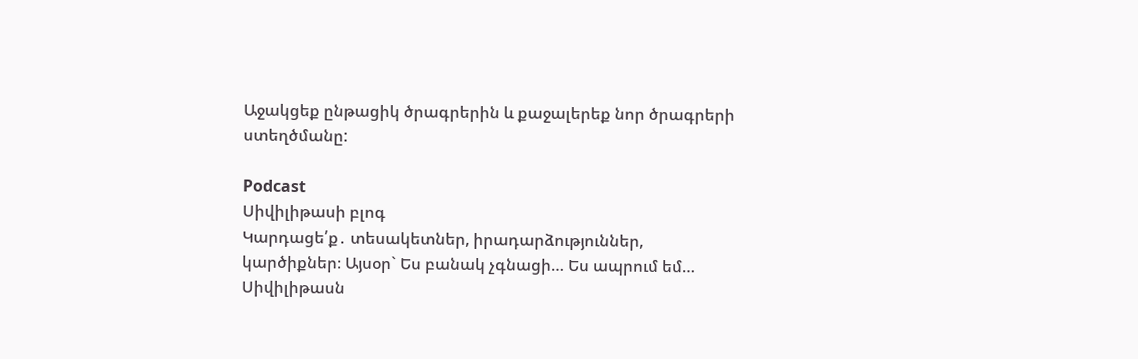Աջակցեք ընթացիկ ծրագրերին և քաջալերեք նոր ծրագրերի ստեղծմանը:

Podcast
Սիվիլիթասի բլոգ
Կարդացե՛ք․ տեսակետներ, իրադարձություններ, կարծիքներ։ Այսօր` Ես բանակ չգնացի… Ես ապրում եմ…
Սիվիլիթասն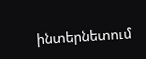ինտերնետում